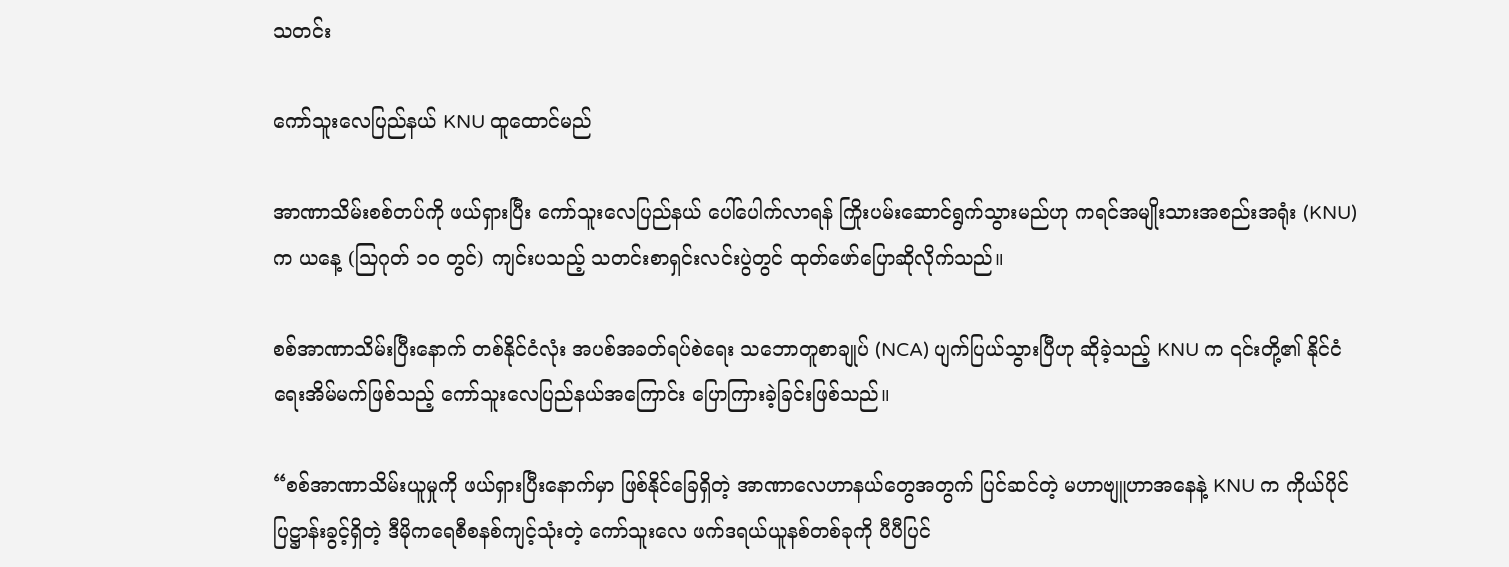သတင်း

ကော်သူးလေပြည်နယ် KNU ထူထောင်မည်

အာဏာသိမ်းစစ်တပ်ကို ဖယ်ရှားပြီး ကော်သူးလေပြည်နယ် ပေါ်ပေါက်လာရန် ကြိုးပမ်းဆောင်ရွက်သွားမည်ဟု ကရင်အမျိုးသားအစည်းအရုံး (KNU) က ယနေ့ (သြဂုတ် ၁၀ တွင်) ကျင်းပသည့် သတင်းစာရှင်းလင်းပွဲတွင် ထုတ်ဖော်ပြောဆိုလိုက်သည်။

စစ်အာဏာသိမ်းပြီးနောက် တစ်နိုင်ငံလုံး အပစ်အခတ်ရပ်စဲရေး သဘောတူစာချုပ် (NCA) ပျက်ပြယ်သွားပြီဟု ဆိုခဲ့သည့် KNU က ၎င်းတို့၏ နိုင်ငံရေးအိမ်မက်ဖြစ်သည့် ကော်သူးလေပြည်နယ်အကြောင်း ပြောကြားခဲ့ခြင်းဖြစ်သည်။

“စစ်အာဏာသိမ်းယူမှုကို ဖယ်ရှားပြီးနောက်မှာ ဖြစ်နိုင်ခြေရှိတဲ့ အာဏာလေဟာနယ်တွေအတွက် ပြင်ဆင်တဲ့ မဟာဗျူဟာအနေနဲ့ KNU က ကိုယ်ပိုင်ပြဋ္ဌာန်းခွင့်ရှိတဲ့ ဒီမိုကရေစီစနစ်ကျင့်သုံးတဲ့ ကော်သူးလေ ဖက်ဒရယ်ယူနစ်တစ်ခုကို ပီပီပြင်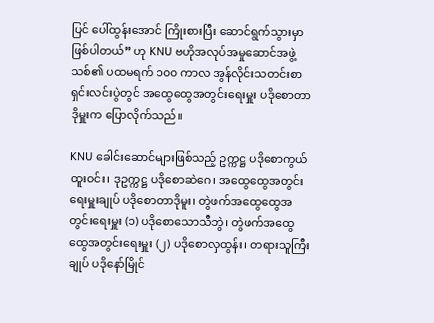ပြင် ပေါ်ထွန်းအောင် ကြိုးစားပြီး ဆောင်ရွက်သွားမှာ ဖြစ်ပါတယ်” ဟု KNU ဗဟိုအလုပ်အမှုဆောင်အဖွဲ့သစ်၏ ပထမရက် ၁၀၀ ကာလ အွန်လိုင်းသတင်းစာရှင်းလင်းပွဲတွင် အထွေထွေအတွင်းရေးမှူး ပဒိုစောတာဒိုမှူးက ပြောလိုက်သည်။

KNU ခေါင်းဆောင်များဖြစ်သည့် ဥက္ကဋ္ဌ ပဒိုစောကွယ်ထူးဝင်း၊ ဒုဥက္ကဋ္ဌ ပဒိုစောဆဲဂေ၊ အထွေထွေအတွင်းရေးမှူးချုပ် ပဒိုစောတာဒိုမူး၊ တွဲဖက်အထွေထွေအတွင်းရေးမှူး (၁) ပဒိုစောသောသီဘွဲ၊ တွဲဖက်အထွေထွေအတွင်းရေးမှူး (၂) ပဒိုစောလှထွန်း၊ တရားသူကြီးချုပ် ပဒိုနော်မြိုင်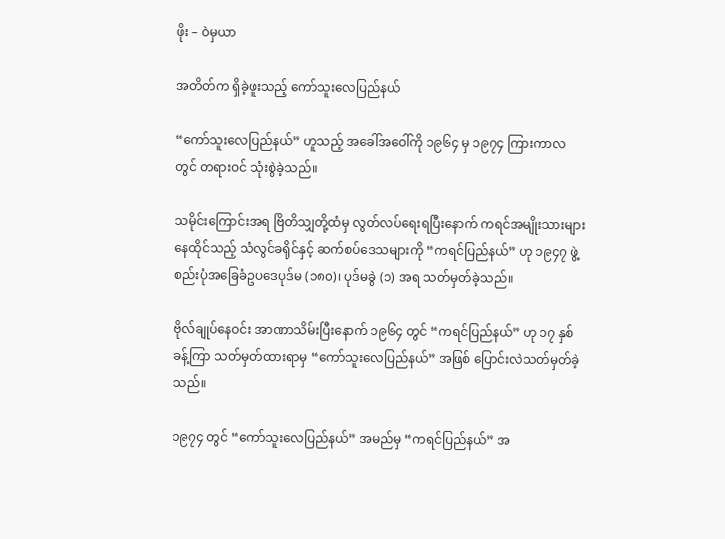ဖိုး – ဝဲမှယာ

အတိတ်က ရှိခဲ့ဖူးသည့် ကော်သူးလေပြည်နယ်

“ကော်သူးလေပြည်နယ်” ဟူသည့် အခေါ်အဝေါ်ကို ၁၉၆၄ မှ ၁၉၇၄ ကြားကာလတွင် တရားဝင် သုံးစွဲခဲ့သည်။

သမိုင်းကြောင်းအရ ဗြိတိသျှတို့ထံမှ လွတ်လပ်ရေးရပြီးနောက် ကရင်အမျိုးသားများ နေထိုင်သည့် သံလွင်ခရိုင်နှင့် ဆက်စပ်ဒေသများကို “ကရင်ပြည်နယ်” ဟု ၁၉၄၇ ဖွဲ့စည်းပုံအခြေခံဥပဒေပုဒ်မ (၁၈၀)၊ ပုဒ်မခွဲ (၁) အရ သတ်မှတ်ခဲ့သည်။

ဗိုလ်ချုပ်နေဝင်း အာဏာသိမ်းပြီးနောက် ၁၉၆၄ တွင် “ကရင်ပြည်နယ်” ဟု ၁၇ နှစ်ခန့်ကြာ သတ်မှတ်ထားရာမှ “ကော်သူးလေပြည်နယ်” အဖြစ် ပြောင်းလဲသတ်မှတ်ခဲ့သည်။

၁၉၇၄ တွင် “ကော်သူးလေပြည်နယ်” အမည်မှ “ကရင်ပြည်နယ်” အ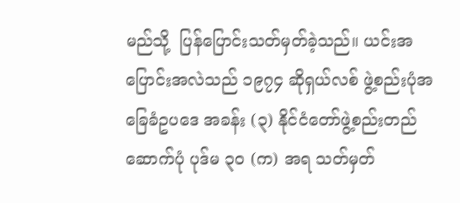မည်သို့  ပြန်ပြောင်းသတ်မှတ်ခဲ့သည်။ ယင်းအပြောင်းအလဲသည် ၁၉၇၄ ဆိုရှယ်လစ် ဖွဲ့စည်းပုံအခြေခံဥပဒေ အခန်း (၃) နိုင်ငံတော်ဖွဲ့စည်းတည်ဆောက်ပုံ ပုဒ်မ ၃၀ (က) အရ သတ်မှတ်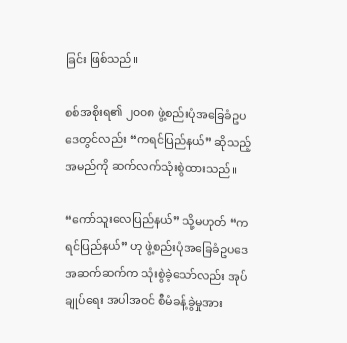ခြင်း ဖြစ်သည်။

စစ်အစိုးရ၏ ၂၀၀၈ ဖွဲ့စည်းပုံအခြေခံဥပဒေတွင်လည်း “ကရင်ပြည်နယ်” ဆိုသည့် အမည်ကို ဆက်လက်သုံးစွဲထားသည်။

“ကော်သူးလေပြည်နယ်” သို့မဟုတ် “ကရင်ပြည်နယ်” ဟု ဖွဲ့စည်းပုံအခြေခံဥပဒေအဆက်ဆက်က သုံးစွဲခဲ့သော်လည်း အုပ်ချုပ်ရေး အပါအဝင် စီမံခန့်ခွဲမှုအား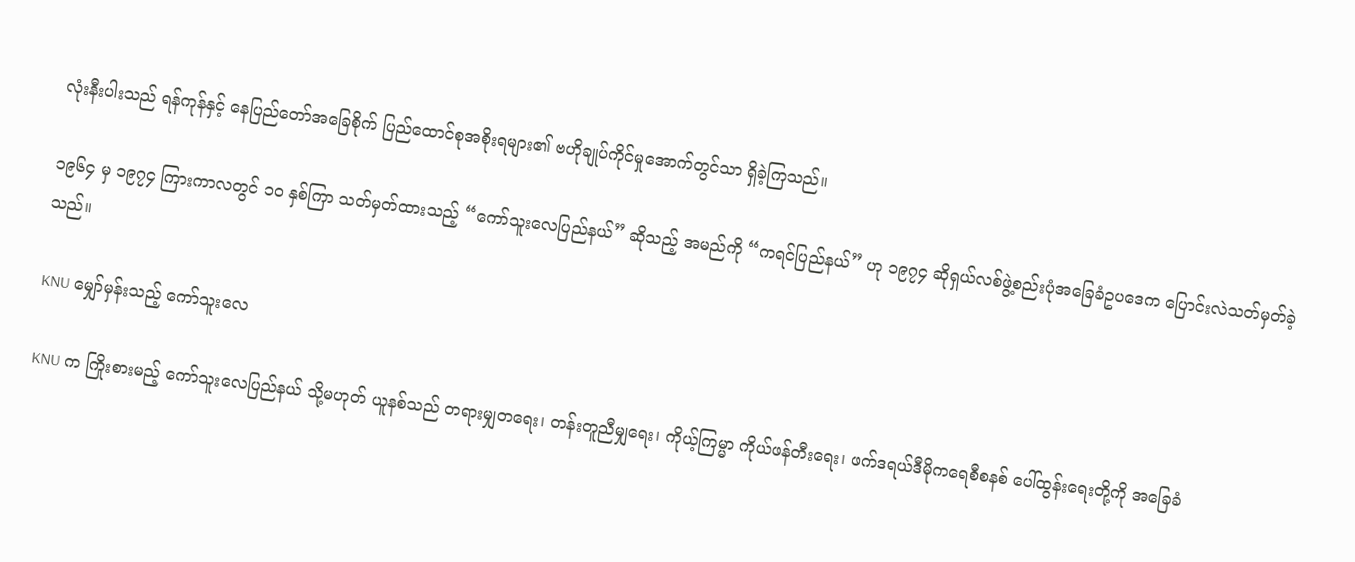လုံးနီးပါးသည် ရန်ကုန်နှင့် နေပြည်တော်အခြေစိုက် ပြည်ထောင်စုအစိုးရများ၏ ဗဟိုချုပ်ကိုင်မှုအောက်တွင်သာ ရှိခဲ့ကြသည်။

၁၉၆၄ မှ ၁၉၇၄ ကြားကာလတွင် ၁၀ နှစ်ကြာ သတ်မှတ်ထားသည့် “ကော်သူးလေပြည်နယ်” ဆိုသည့် အမည်ကို “ကရင်ပြည်နယ်” ဟု ၁၉၇၄ ဆိုရှယ်လစ်ဖွဲ့စည်းပုံအခြေခံဥပဒေက ပြောင်းလဲသတ်မှတ်ခဲ့သည်။

KNU မျှော်မှန်းသည့် ကော်သူးလေ

KNU က ကြိုးစားမည့် ကော်သူးလေပြည်နယ် သို့မဟုတ် ယူနစ်သည် တရားမျှတရေး၊ တန်းတူညီမျှရေး၊ ကိုယ့်ကြမ္မာ ကိုယ်ဖန်တီးရေး၊ ဖက်ဒရယ်ဒီမိုကရေစီစနစ် ပေါ်ထွန်းရေးတို့ကို အခြေခံ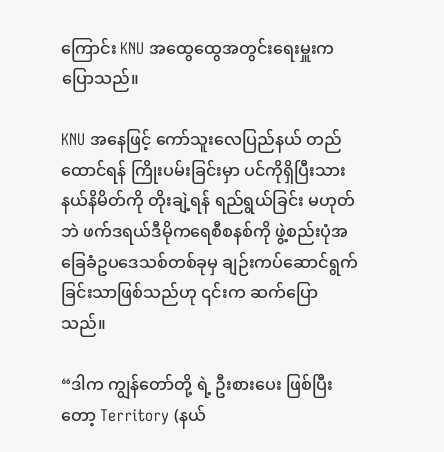ကြောင်း KNU အထွေထွေအတွင်းရေးမှူးက ပြောသည်။

KNU အနေဖြင့် ကော်သူးလေပြည်နယ် တည်ထောင်ရန် ကြိုးပမ်းခြင်းမှာ ပင်ကိုရှိပြီးသား နယ်နိမိတ်ကို တိုးချဲ့ရန် ရည်ရွယ်ခြင်း မဟုတ်ဘဲ ဖက်ဒရယ်ဒီမိုကရေစီစနစ်ကို ဖွဲ့စည်းပုံအခြေခံဥပဒေသစ်တစ်ခုမှ ချဉ်းကပ်ဆောင်ရွက်ခြင်းသာဖြစ်သည်ဟု ၎င်းက ဆက်ပြောသည်။

“ဒါက ကျွန်တော်တို့ ရဲ့ ဦးစားပေး ဖြစ်ပြီးတော့ Territory (နယ်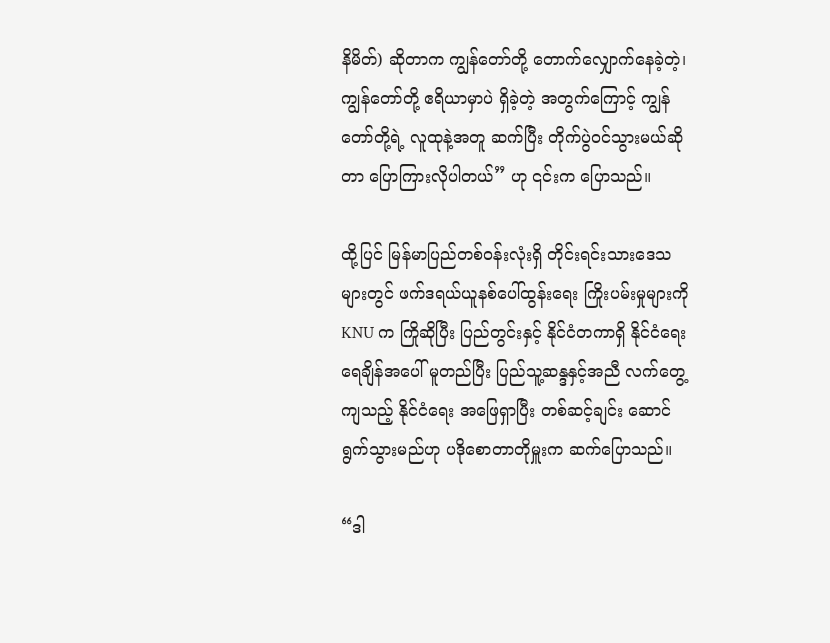နိမိတ်) ဆိုတာက ကျွန်တော်တို့ တောက်လျှောက်နေခဲ့တဲ့၊ ကျွန်တော်တို့ ဧရိယာမှာပဲ ရှိခဲ့တဲ့ အတွက်ကြောင့် ကျွန်တော်တို့ရဲ့ လူထုနဲ့အတူ ဆက်ပြီး တိုက်ပွဲဝင်သွားမယ်ဆိုတာ ပြောကြားလိုပါတယ်” ဟု ၎င်းက ပြောသည်။

ထို့ပြင် မြန်မာပြည်တစ်ဝန်းလုံးရှိ တိုင်းရင်းသားဒေသများတွင် ဖက်ဒရယ်ယူနစ်ပေါ်ထွန်းရေး ကြိုးပမ်းမှုများကို KNU က ကြိုဆိုပြီး ပြည်တွင်းနှင့် နိုင်ငံတကာရှိ နိုင်ငံရေးရေချိန်အပေါ် မူတည်ပြီး ပြည်သူ့ဆန္ဒနှင့်အညီ လက်တွေ့ကျသည့် နိုင်ငံရေး အဖြေရှာပြီး တစ်ဆင့်ချင်း ဆောင်ရွက်သွားမည်ဟု ပဒိုစောတာတိုမှူးက ဆက်ပြောသည်။

“ဒါ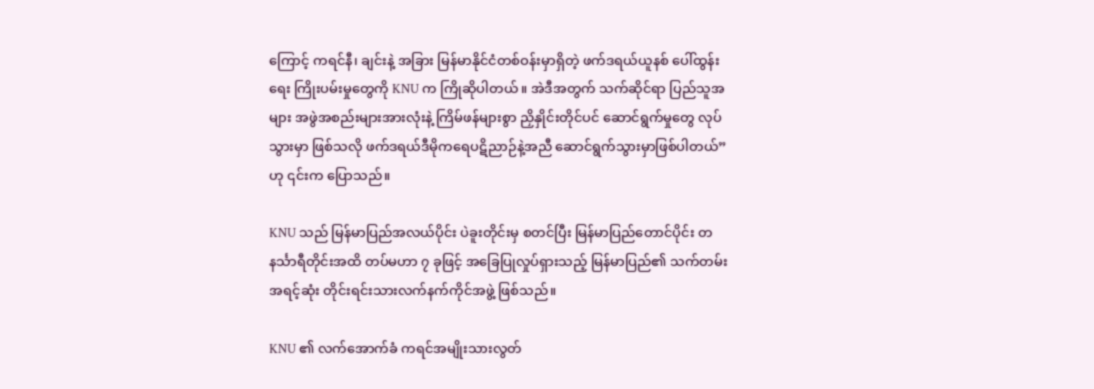ကြောင့် ကရင်နီ၊ ချင်းနဲ့ အခြား မြန်မာနိုင်ငံတစ်ဝန်းမှာရှိတဲ့ ဖက်ဒရယ်ယူနစ် ပေါ်ထွန်းရေး ကြိုးပမ်းမှုတွေကို KNU က ကြိုဆိုပါတယ်။ အဲဒီအတွက် သက်ဆိုင်ရာ ပြည်သူအများ အဖွဲအစည်းများအားလုံးနဲ့ ကြိမ်ဖန်များစွာ ညှိနှိုင်းတိုင်ပင် ဆောင်ရွက်မှုတွေ လုပ်သွားမှာ ဖြစ်သလို ဖက်ဒရယ်ဒီမိုကရေပဋိညာဉ်နဲ့အညီ ဆောင်ရွက်သွားမှာဖြစ်ပါတယ်” ဟု ၎င်းက ပြောသည်။

KNU သည် မြန်မာပြည်အလယ်ပိုင်း ပဲခူးတိုင်းမှ စတင်ပြီး မြန်မာပြည်တောင်ပိုင်း တနင်္သာရီတိုင်းအထိ တပ်မဟာ ၇ ခုဖြင့် အခြေပြုလှုပ်ရှားသည့် မြန်မာပြည်၏ သက်တမ်းအရင့်ဆုံး တိုင်းရင်းသားလက်နက်ကိုင်အဖွဲ့ ဖြစ်သည်။

KNU ၏ လက်အောက်ခံ ကရင်အမျိုးသားလွတ်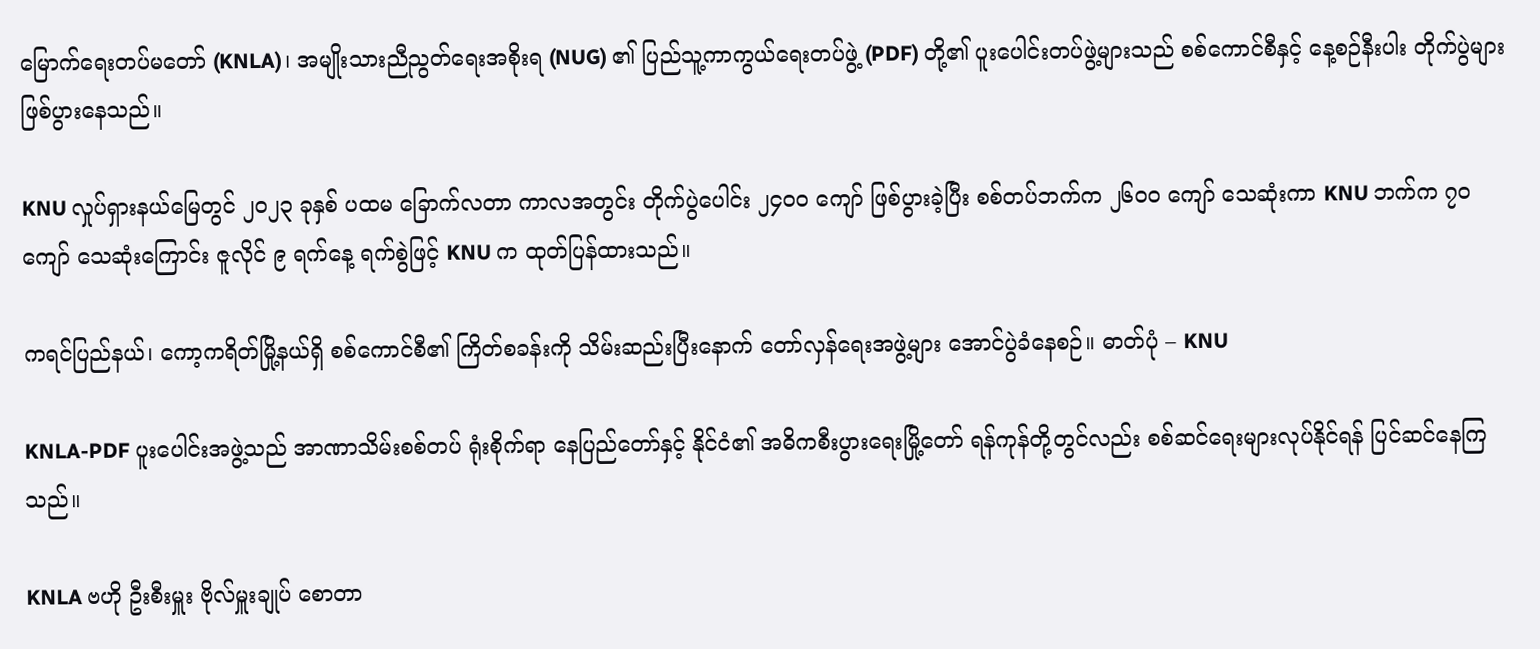မြောက်ရေးတပ်မတော် (KNLA)၊ အမျိုးသားညီညွတ်ရေးအစိုးရ (NUG) ၏ ပြည်သူ့ကာကွယ်ရေးတပ်ဖွဲ့ (PDF) တို့၏ ပူးပေါင်းတပ်ဖွဲ့များသည် စစ်ကောင်စီနှင့် နေ့စဉ်နီးပါး တိုက်ပွဲများဖြစ်ပွားနေသည်။

KNU လှုပ်ရှားနယ်မြေတွင် ၂၀၂၃ ခုနှစ် ပထမ ခြောက်လတာ ကာလအတွင်း တိုက်ပွဲပေါင်း ၂၄၀၀ ကျော် ဖြစ်ပွားခဲ့ပြီး စစ်တပ်ဘက်က ၂၆၀၀ ကျော် သေဆုံးကာ KNU ဘက်က ၇၀ ကျော် သေဆုံးကြောင်း ဇူလိုင် ၉ ရက်နေ့ ရက်စွဲဖြင့် KNU က ထုတ်ပြန်ထားသည်။

ကရင်ပြည်နယ်၊ ကော့ကရိတ်မြို့နယ်ရှိ စစ်ကောင်စီ၏ ကြိတ်စခန်းကို သိမ်းဆည်းပြီးနောက် တော်လှန်ရေးအဖွဲ့များ အောင်ပွဲခံနေစဉ်။ ဓာတ်ပုံ – KNU

KNLA-PDF ပူးပေါင်းအဖွဲ့သည် အာဏာသိမ်းစစ်တပ် ရုံးစိုက်ရာ နေပြည်တော်နှင့် နိုင်ငံ၏ အဓိကစီးပွားရေးမြို့တော် ရန်ကုန်တို့တွင်လည်း စစ်ဆင်ရေးများလုပ်နိုင်ရန် ပြင်ဆင်နေကြသည်။

KNLA ဗဟို ဦးစီးမှူး ဗိုလ်မှူးချုပ် စောတာ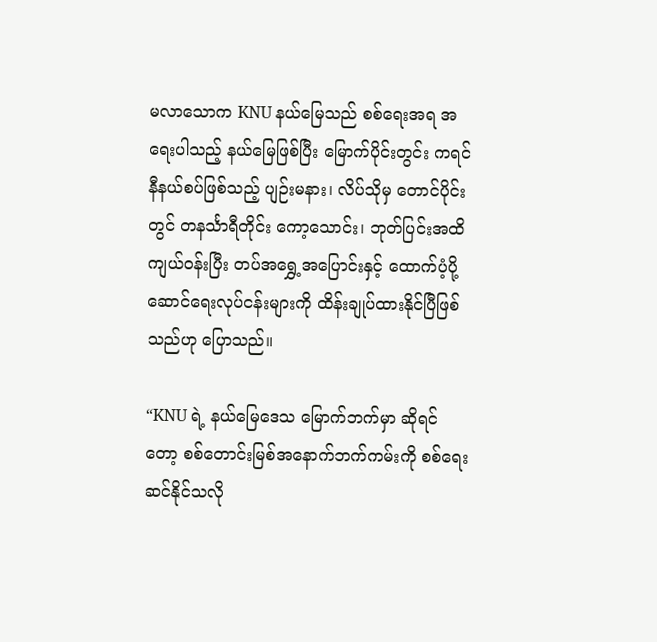မလာသောက KNU နယ်မြေသည် စစ်ရေးအရ အရေးပါသည့် နယ်မြေဖြစ်ပြီး မြောက်ပိုင်းတွင်း ကရင်နီနယ်စပ်ဖြစ်သည့် ပျဉ်းမနား၊ လိပ်သိုမှ တောင်ပိုင်းတွင် တနင်္သာရီတိုင်း ကော့သောင်း၊ ဘုတ်ပြင်းအထိ ကျယ်ဝန်းပြီး တပ်အရွှေ့အပြောင်းနှင့် ထောက်ပံ့ပို့ဆောင်ရေးလုပ်ငန်းများကို ထိန်းချုပ်ထားနိုင်ပြီဖြစ်သည်ဟု ပြောသည်။

“KNU ရဲ့ နယ်မြေဒေသ မြောက်ဘက်မှာ ဆိုရင်တော့ စစ်တောင်းမြစ်အနောက်ဘက်ကမ်းကို စစ်ရေးဆင်နိုင်သလို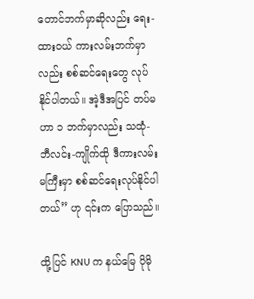တောင်ဘက်မှာဆိုလည်း ရေး-ထားဝယ် ကားလမ်းဘက်မှာလည်း စစ်ဆင်ရေးတွေ လုပ်နိုင်ပါတယ်။ အဲ့ဒီအပြင် တပ်မဟာ ၁ ဘက်မှာလည်း သထုံ-ဘီလင်း-ကျိုက်ထို ဒီကားလမ်းမကြီးမှာ စစ်ဆင်ရေးလုပ်နိုင်ပါတယ်” ဟု ၎င်းက ပြောသည်။

ထို့ပြင် KNU က နယ်မြေ ပိုမို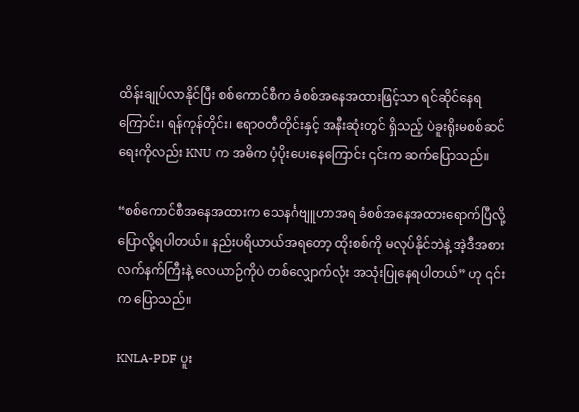ထိန်းချုပ်လာနိုင်ပြီး စစ်ကောင်စီက ခံစစ်အနေအထားဖြင့်သာ ရင်ဆိုင်နေရကြောင်း၊ ရန်ကုန်တိုင်း၊ ဧရာဝတီတိုင်းနှင့် အနီးဆုံးတွင် ရှိသည့် ပဲခူးရိုးမစစ်ဆင်ရေးကိုလည်း KNU က အဓိက ပံ့ပိုးပေးနေကြောင်း ၎င်းက ဆက်ပြောသည်။

“စစ်ကောင်စီအနေအထားက သေနင်္ဂဗျူဟာအရ ခံစစ်အနေအထားရောက်ပြီလို့ ပြောလို့ရပါတယ်။ နည်းပရိယာယ်အရတော့ ထိုးစစ်ကို မလုပ်နိုင်ဘဲနဲ့ အဲ့ဒီအစား လက်နက်ကြီးနဲ့ လေယာဉ်ကိုပဲ တစ်လျှောက်လုံး အသုံးပြုနေရပါတယ်” ဟု ၎င်းက ပြောသည်။

KNLA-PDF ပူး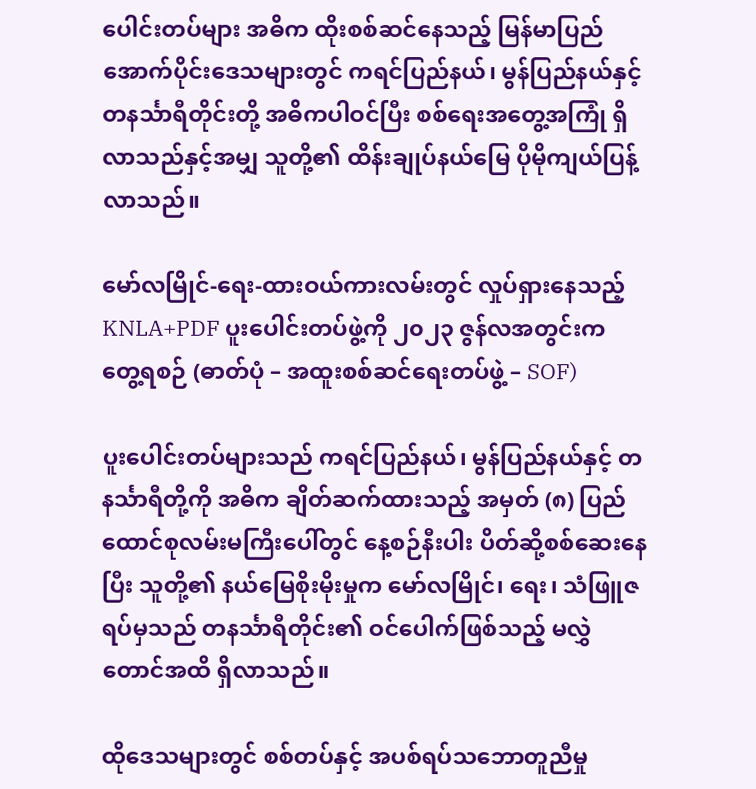ပေါင်းတပ်များ အဓိက ထိုးစစ်ဆင်နေသည့် မြန်မာပြည်အောက်ပိုင်းဒေသများတွင် ကရင်ပြည်နယ်၊ မွန်ပြည်နယ်နှင့် တနင်္သာရီတိုင်းတို့ အဓိကပါဝင်ပြီး စစ်ရေးအတွေ့အကြုံ ရှိလာသည်နှင့်အမျှ သူတို့၏ ထိန်းချုပ်နယ်မြေ ပိုမိုကျယ်ပြန့်လာသည်။

မော်လမြိုင်-ရေး-ထားဝယ်ကားလမ်းတွင် လှုပ်ရှားနေသည့် KNLA+PDF ပူးပေါင်းတပ်ဖွဲ့ကို ၂၀၂၃ ဇွန်လအတွင်းက တွေ့ရစဉ် (ဓာတ်ပုံ – အထူးစစ်ဆင်ရေးတပ်ဖွဲ့ – SOF)

ပူးပေါင်းတပ်များသည် ကရင်ပြည်နယ်၊ မွန်ပြည်နယ်နှင့် တနင်္သာရီတို့ကို အဓိက ချိတ်ဆက်ထားသည့် အမှတ် (၈) ပြည်ထောင်စုလမ်းမကြီးပေါ်တွင် နေ့စဉ်နီးပါး ပိတ်ဆို့စစ်ဆေးနေပြီး သူတို့၏ နယ်မြေစိုးမိုးမှုက မော်လမြိုင်၊ ရေး၊ သံဖြူဇရပ်မှသည် တနင်္သာရီတိုင်း၏ ဝင်ပေါက်ဖြစ်သည့် မလွှဲတောင်အထိ ရှိလာသည်။

ထိုဒေသများတွင် စစ်တပ်နှင့် အပစ်ရပ်သဘောတူညီမှု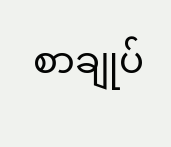စာချုပ်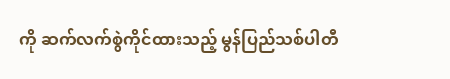ကို ဆက်လက်စွဲကိုင်ထားသည့် မွန်ပြည်သစ်ပါတီ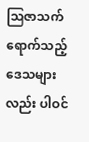ဩဇာသက်ရောက်သည့် ဒေသများလည်း ပါဝင်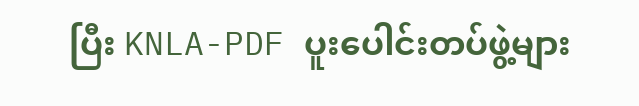ပြီး KNLA-PDF ပူးပေါင်းတပ်ဖွဲ့များ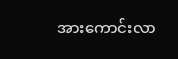အားကောင်းလာ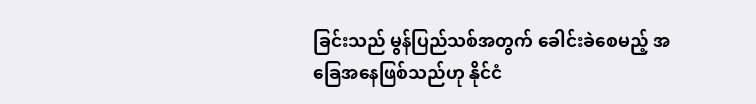ခြင်းသည် မွန်ပြည်သစ်အတွက် ခေါင်းခဲစေမည့် အခြေအနေဖြစ်သည်ဟု နိုင်ငံ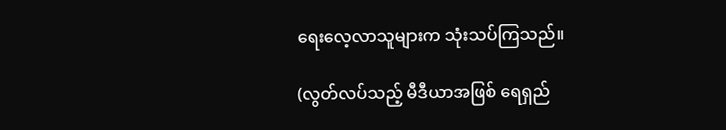ရေးလေ့လာသူများက သုံးသပ်ကြသည်။

(လွတ်လပ်သည့် မီဒီယာအဖြစ် ရေရှည်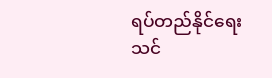ရပ်တည်နိုင်ရေး သင်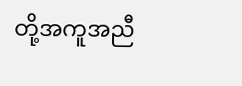တို့အကူအညီ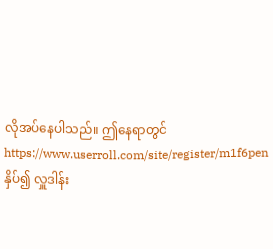လိုအပ်နေပါသည်။ ဤနေရာတွင် https://www.userroll.com/site/register/m1f6pen နှိပ်၍ လှူဒါန်း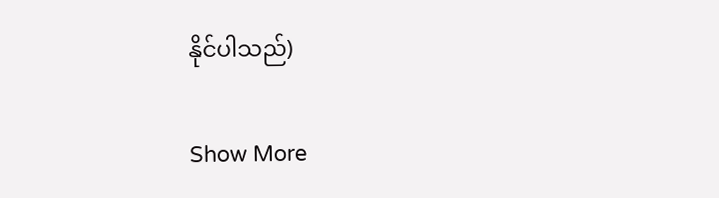နိုင်ပါသည်)

Show More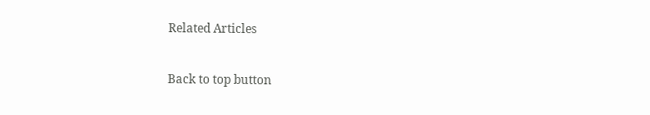Related Articles

Back to top button